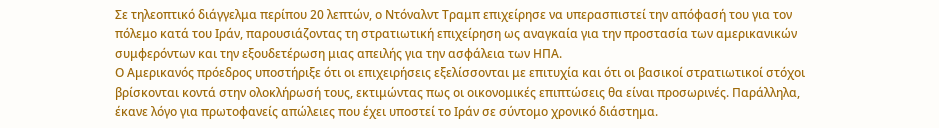Σε τηλεοπτικό διάγγελμα περίπου 20 λεπτών, ο Ντόναλντ Τραμπ επιχείρησε να υπερασπιστεί την απόφασή του για τον πόλεμο κατά του Ιράν, παρουσιάζοντας τη στρατιωτική επιχείρηση ως αναγκαία για την προστασία των αμερικανικών συμφερόντων και την εξουδετέρωση μιας απειλής για την ασφάλεια των ΗΠΑ.
Ο Αμερικανός πρόεδρος υποστήριξε ότι οι επιχειρήσεις εξελίσσονται με επιτυχία και ότι οι βασικοί στρατιωτικοί στόχοι βρίσκονται κοντά στην ολοκλήρωσή τους, εκτιμώντας πως οι οικονομικές επιπτώσεις θα είναι προσωρινές. Παράλληλα, έκανε λόγο για πρωτοφανείς απώλειες που έχει υποστεί το Ιράν σε σύντομο χρονικό διάστημα.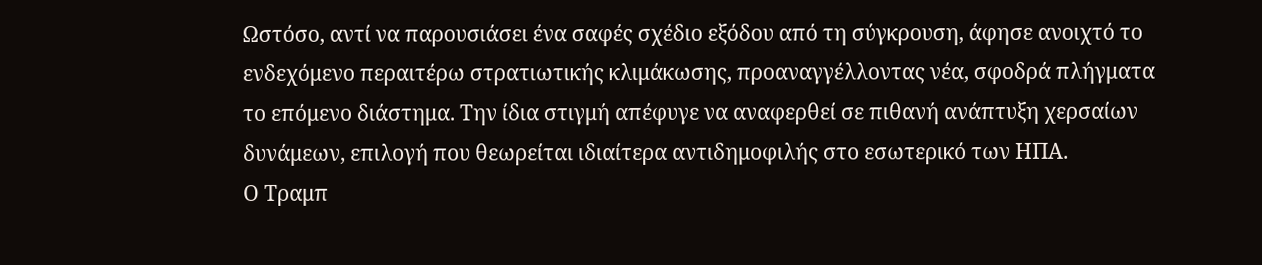Ωστόσο, αντί να παρουσιάσει ένα σαφές σχέδιο εξόδου από τη σύγκρουση, άφησε ανοιχτό το ενδεχόμενο περαιτέρω στρατιωτικής κλιμάκωσης, προαναγγέλλοντας νέα, σφοδρά πλήγματα το επόμενο διάστημα. Την ίδια στιγμή απέφυγε να αναφερθεί σε πιθανή ανάπτυξη χερσαίων δυνάμεων, επιλογή που θεωρείται ιδιαίτερα αντιδημοφιλής στο εσωτερικό των ΗΠΑ.
Ο Τραμπ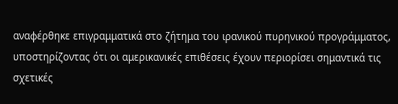αναφέρθηκε επιγραμματικά στο ζήτημα του ιρανικού πυρηνικού προγράμματος, υποστηρίζοντας ότι οι αμερικανικές επιθέσεις έχουν περιορίσει σημαντικά τις σχετικές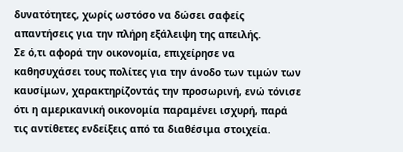δυνατότητες, χωρίς ωστόσο να δώσει σαφείς απαντήσεις για την πλήρη εξάλειψη της απειλής.
Σε ό,τι αφορά την οικονομία, επιχείρησε να καθησυχάσει τους πολίτες για την άνοδο των τιμών των καυσίμων, χαρακτηρίζοντάς την προσωρινή, ενώ τόνισε ότι η αμερικανική οικονομία παραμένει ισχυρή, παρά τις αντίθετες ενδείξεις από τα διαθέσιμα στοιχεία.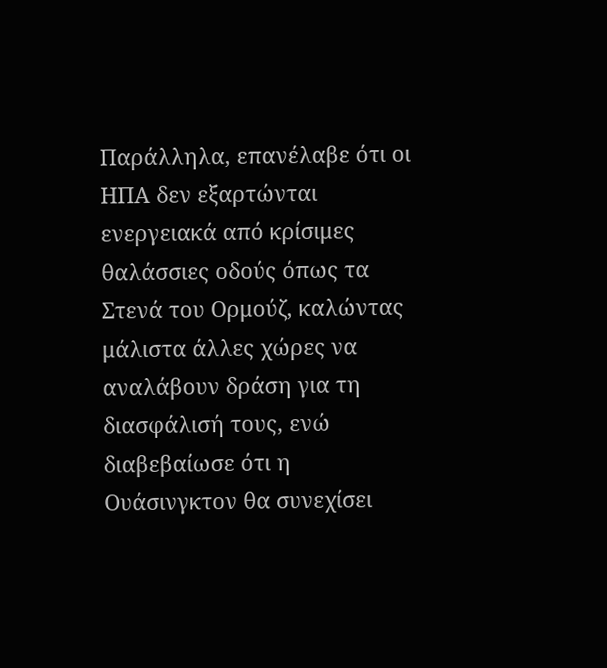Παράλληλα, επανέλαβε ότι οι ΗΠΑ δεν εξαρτώνται ενεργειακά από κρίσιμες θαλάσσιες οδούς όπως τα Στενά του Ορμούζ, καλώντας μάλιστα άλλες χώρες να αναλάβουν δράση για τη διασφάλισή τους, ενώ διαβεβαίωσε ότι η Ουάσινγκτον θα συνεχίσει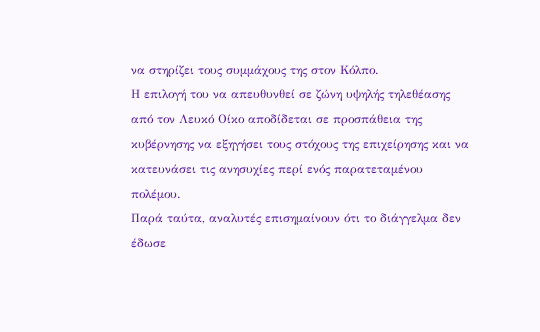να στηρίζει τους συμμάχους της στον Κόλπο.
Η επιλογή του να απευθυνθεί σε ζώνη υψηλής τηλεθέασης από τον Λευκό Οίκο αποδίδεται σε προσπάθεια της κυβέρνησης να εξηγήσει τους στόχους της επιχείρησης και να κατευνάσει τις ανησυχίες περί ενός παρατεταμένου πολέμου.
Παρά ταύτα, αναλυτές επισημαίνουν ότι το διάγγελμα δεν έδωσε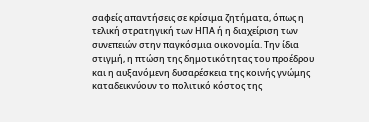σαφείς απαντήσεις σε κρίσιμα ζητήματα, όπως η τελική στρατηγική των ΗΠΑ ή η διαχείριση των συνεπειών στην παγκόσμια οικονομία. Την ίδια στιγμή, η πτώση της δημοτικότητας του προέδρου και η αυξανόμενη δυσαρέσκεια της κοινής γνώμης καταδεικνύουν το πολιτικό κόστος της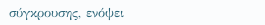σύγκρουσης, ενόψει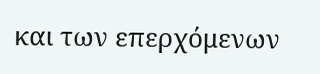και των επερχόμενων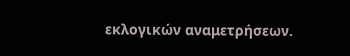εκλογικών αναμετρήσεων.